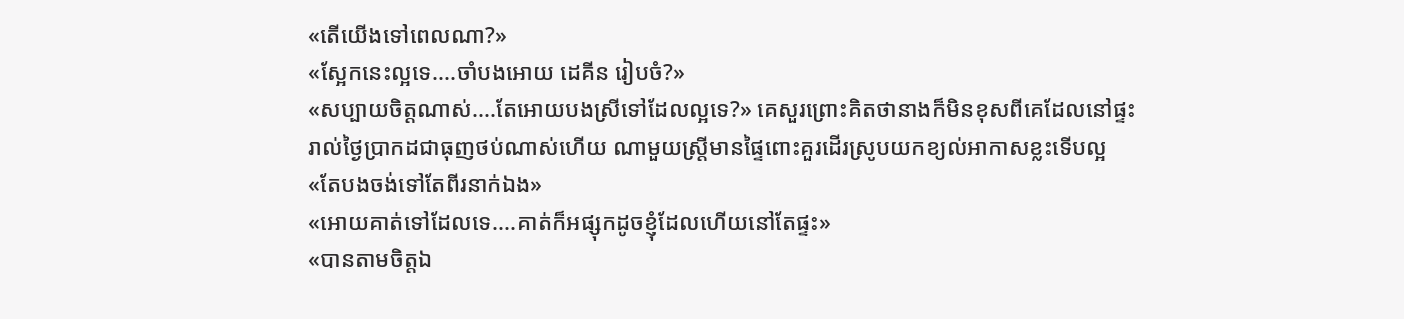«តើយើងទៅពេលណា?»
«ស្អែកនេះល្អទេ....ចាំបងអោយ ដេគីន រៀបចំ?»
«សប្បាយចិត្តណាស់....តែអោយបងស្រីទៅដែលល្អទេ?» គេសួរព្រោះគិតថានាងក៏មិនខុសពីគេដែលនៅផ្ទះរាល់ថ្ងៃប្រាកដជាធុញថប់ណាស់ហើយ ណាមួយស្រ្តីមានផ្ទៃពោះគួរដើរស្រូបយកខ្យល់អាកាសខ្លះទើបល្អ
«តែបងចង់ទៅតែពីរនាក់ឯង»
«អោយគាត់ទៅដែលទេ....គាត់ក៏អផ្សុកដូចខ្ញុំដែលហើយនៅតែផ្ទះ»
«បានតាមចិត្តឯ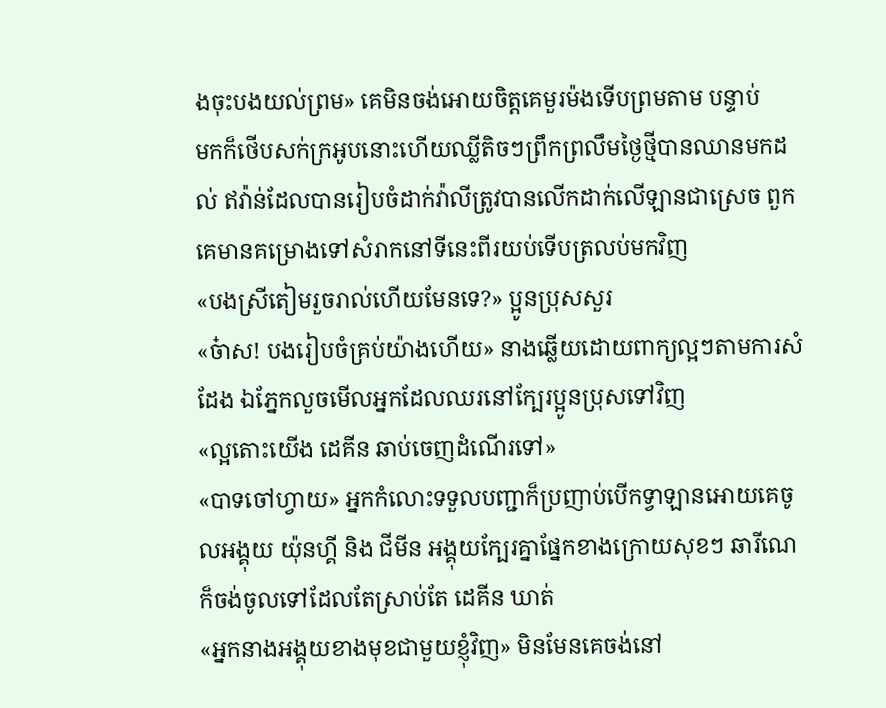ងចុះបងយល់ព្រម» គេមិនចង់អោយចិត្តគេមួរម៉ងទើបព្រមតាម បន្ទាប់
មកក៏ថើបសក់ក្រអូបនោះហើយឈ្លីតិចៗព្រឹកព្រលឹមថ្ងៃថ្មីបានឈានមកដល់ ឥវ៉ាន់ដែលបានរៀបចំដាក់វ៉ាលីត្រូវបានលើកដាក់លើឡានជាស្រេច ពួកគេមានគម្រោងទៅសំរាកនៅទីនេះពីរយប់ទើបត្រលប់មកវិញ
«បងស្រីតៀមរួចរាល់ហើយមែនទេ?» ប្អូនប្រុសសួរ
«ច៎ាស! បងរៀបចំគ្រប់យ៉ាងហើយ» នាងឆ្លើយដោយពាក្យល្អៗតាមការសំដែង ឯភ្នែកលួចមើលអ្នកដែលឈរនៅក្បែរប្អូនប្រុសទៅវិញ
«ល្អតោះយើង ដេគីន ឆាប់ចេញដំណើរទៅ»
«បាទចៅហ្វាយ» អ្នកកំលោះទទួលបញ្ជាក៏ប្រញាប់បើកទ្វាឡានអោយគេចូលអង្គុយ យ៉ុនហ្គី និង ជីមីន អង្គុយក្បែរគ្នាផ្នែកខាងក្រោយសុខៗ ឆារីណេ ក៏ចង់ចូលទៅដែលតែស្រាប់តែ ដេគីន ឃាត់
«អ្នកនាងអង្គុយខាងមុខជាមួយខ្ញុំវិញ» មិនមែនគេចង់នៅ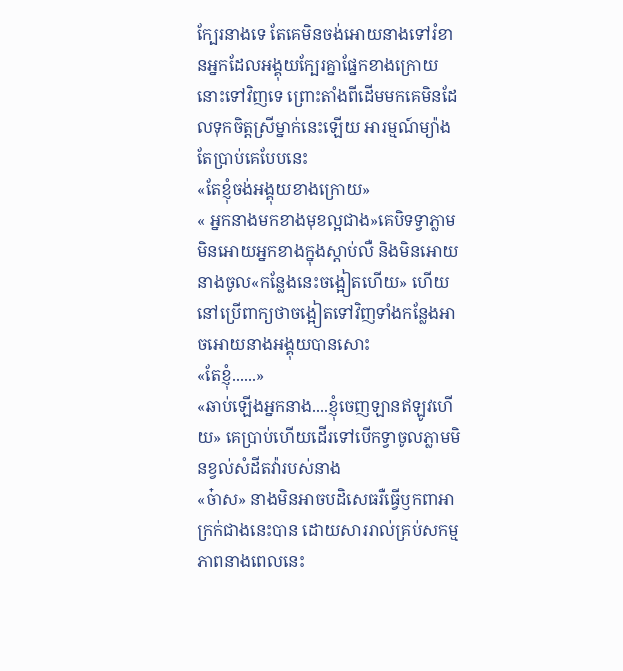ក្បែរនាងទេ តែគេមិនចង់អោយនាងទៅរំខានអ្នកដែលអង្គុយក្បែរគ្នាផ្នែកខាងក្រោយនោះទៅវិញទេ ព្រោះតាំងពីដើមមកគេមិនដែលទុកចិត្តស្រីម្នាក់នេះឡើយ អារម្មណ៍ម្យ៉ាងតែប្រាប់គេបែបនេះ
«តែខ្ញុំចង់អង្គុយខាងក្រោយ»
« អ្នកនាងមកខាងមុខល្អជាង»គេបិទទ្វាភ្លាមមិនអោយអ្នកខាងក្នុងស្តាប់លឺ និងមិនអោយនាងចូល«កន្លែងនេះចង្អៀតហើយ» ហើយនៅប្រើពាក្យថាចង្អៀតទៅវិញទាំងកន្លែងអាចអោយនាងអង្គុយបានសោះ
«តែខ្ញុំ......»
«ឆាប់ឡើងអ្នកនាង....ខ្ញុំចេញឡានឥឡូវហើយ» គេប្រាប់ហើយដើរទៅបើកទ្វាចូលភ្លាមមិនខ្វល់សំដីតវ៉ារបស់នាង
«ច៎ាស» នាងមិនអាចបដិសេធរឺធ្វើឫកពាអាក្រក់ជាងនេះបាន ដោយសាររាល់គ្រប់សកម្មភាពនាងពេលនេះ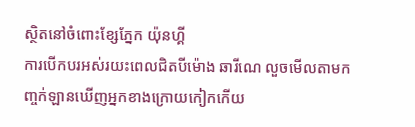ស្ថិតនៅចំពោះខ្សែភ្នែក យ៉ុនហ្គី
ការបើកបរអស់រយះពេលជិតបីម៉ោង ឆារីណេ លួចមើលតាមកញ្ចក់ឡានឃើញអ្នកខាងក្រោយកៀកកើយ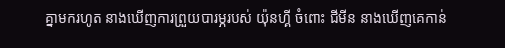គ្នាមករហូត នាងឃើញការព្រួយបារម្ភរបស់ យ៉ុនហ្គី ចំពោះ ជីមីន នាងឃើញគេកាន់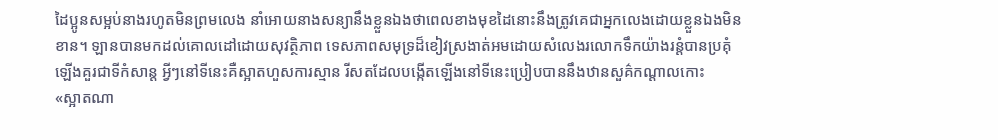ដៃប្អូនសម្អប់នាងរហូតមិនព្រមលេង នាំអោយនាងសន្យានឹងខ្លួនឯងថាពេលខាងមុខដៃនោះនឹងត្រូវគេជាអ្នកលេងដោយខ្លួនឯងមិនខាន។ ឡានបានមកដល់គោលដៅដោយសុវត្ថិភាព ទេសភាពសមុទ្រដ៏ខៀវស្រងាត់អមដោយសំលេងរលោកទឹកយ៉ាងរន្តំបានប្រគុំឡើងគួរជាទីកំសាន្ត អ្វីៗនៅទីនេះគឺស្អាតហួសការស្មាន រីសតដែលបង្កើតឡើងនៅទីនេះប្រៀបបាននឹងឋានសួគ៌កណ្តាលកោះ
«ស្អាតណា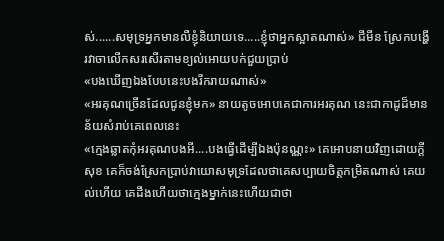ស់......សមុទ្រអ្នកមានលឺខ្ញុំនិយាយទេ.....ខ្ញុំថាអ្នកស្អាតណាស់» ជីមីន ស្រែកបង្ហើរវាចាលើកសរសើរតាមខ្យល់អោយបក់ជួយប្រាប់
«បងឃើញឯងបែបនេះបងរីករាយណាស់»
«អរគុណច្រើនដែលជូនខ្ញុំមក» នាយតូចអោបគេជាការអរគុណ នេះជាកាដូដ៏មានន័យសំរាប់គេពេលនេះ
«ក្មេងឆ្លាតកុំអរគុណបងអី....បងធ្វើដើម្បីឯងប៉ុនណ្ណះ» គេអោបនាយវិញដោយក្តីសុខ គេក៏ចង់ស្រែកប្រាប់វាយោសមុទ្រដែលថាគេសប្បាយចិត្តកម្រិតណាស់ គេយល់ហើយ គេដឹងហើយថាក្មេងម្នាក់នេះហើយជាថា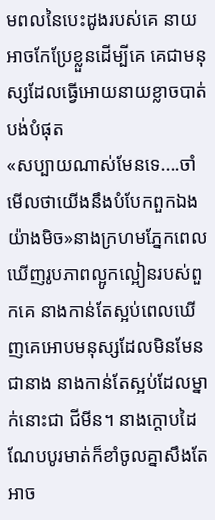មពលនៃបេះដូងរបស់គេ នាយអាចកែប្រែខ្លួនដើម្បីគេ គេជាមនុស្សដែលធ្វើអោយនាយខ្លាចបាត់បង់បំផុត
«សប្បាយណាស់មែនទេ....ចាំមើលថាយើងនឹងបំបែកពួកឯងយ៉ាងមិច»នាងក្រហមភ្នែកពេលឃើញរូបភាពល្អូកល្អៀនរបស់ពួកគេ នាងកាន់តែស្អប់ពេលឃើញគេអោបមនុស្សដែលមិនមែនជានាង នាងកាន់តែស្អប់ដែលម្នាក់នោះជា ជីមីន។ នាងក្តោបដៃណែបបូរមាត់ក៏ខាំចូលគ្នាសឹងតែអាច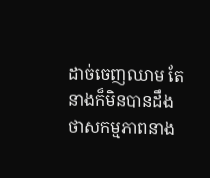ដាច់ចេញឈាម តែនាងក៏មិនបានដឹងថាសកម្មភាពនាង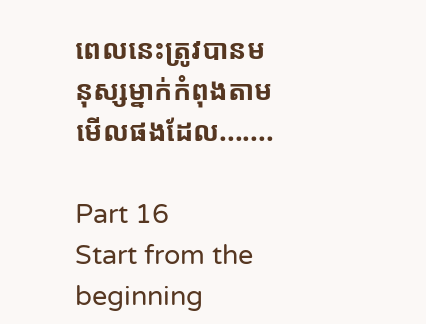ពេលនេះត្រូវបានមនុស្សម្នាក់កំពុងតាមមើលផងដែល.......

Part 16
Start from the beginning